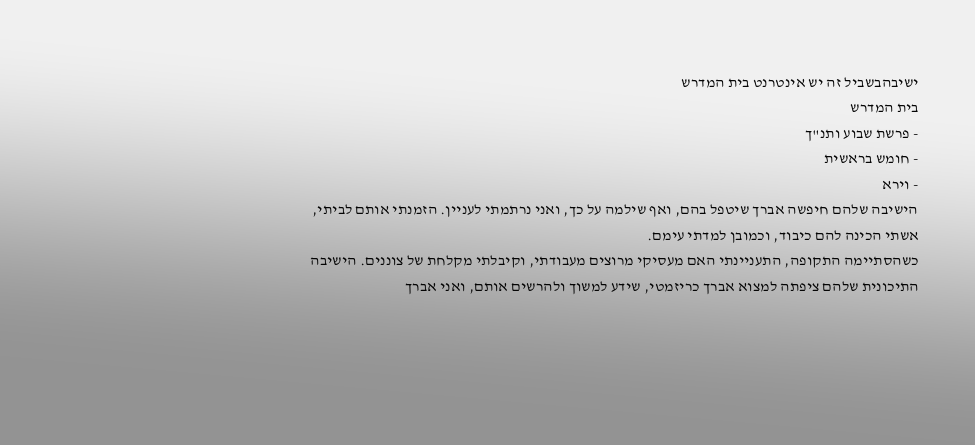ישיבהבשביל זה יש אינטרנט בית המדרש
בית המדרש
- פרשת שבוע ותנ"ך
- חומש בראשית
- וירא
הישיבה שלהם חיפשה אברך שיטפל בהם, ואף שילמה על כך, ואני נרתמתי לעניין. הזמנתי אותם לביתי, אשתי הכינה להם כיבוד, וכמובן למדתי עימם.
כשהסתיימה התקופה, התעניינתי האם מעסיקי מרוצים מעבודתי, וקיבלתי מקלחת של צוננים. הישיבה התיכונית שלהם ציפתה למצוא אברך כריזמטי, שידע למשוך ולהרשים אותם, ואני אברך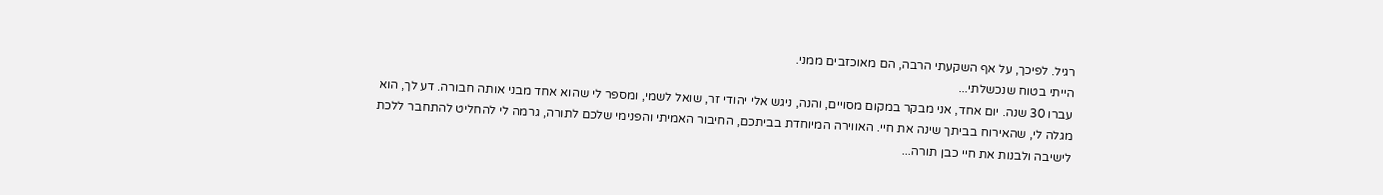רגיל. לפיכך, על אף השקעתי הרבה, הם מאוכזבים ממני.
הייתי בטוח שנכשלתי...
עברו 30 שנה. יום אחד, אני מבקר במקום מסויים, והנה, ניגש אלי יהודי זר, שואל לשמי, ומספר לי שהוא אחד מבני אותה חבורה. דע לך, הוא מגלה לי, שהאירוח בביתך שינה את חיי. האווירה המיוחדת בביתכם, החיבור האמיתי והפנימי שלכם לתורה, גרמה לי להחליט להתחבר ללכת לישיבה ולבנות את חיי כבן תורה...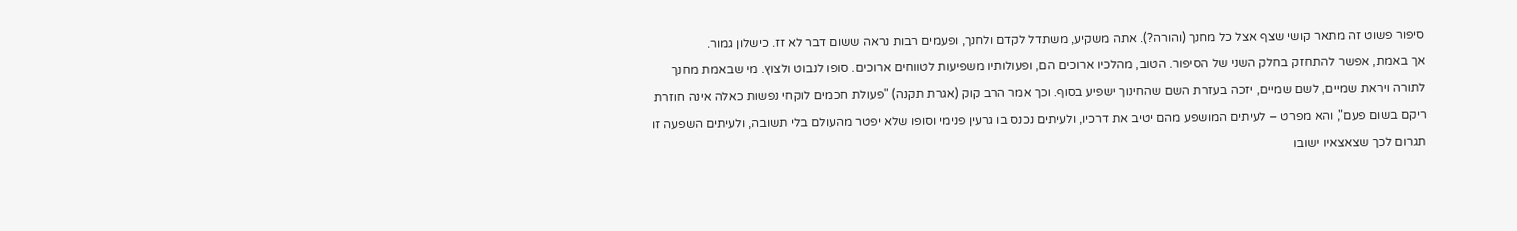סיפור פשוט זה מתאר קושי שצף אצל כל מחנך (והורה?). אתה משקיע, משתדל לקדם ולחנך, ופעמים רבות נראה ששום דבר לא זז. כישלון גמור.
אך באמת, אפשר להתחזק בחלק השני של הסיפור. הטוב, מהלכיו ארוכים הם, ופעולותיו משפיעות לטווחים ארוכים. סופו לנבוט ולצוץ. מי שבאמת מחנך לתורה ויראת שמיים, לשם שמיים, יזכה בעזרת השם שהחינוך ישפיע בסוף. וכך אמר הרב קוק (אגרת תקנה) "פעולת חכמים לוקחי נפשות כאלה אינה חוזרת ריקם בשום פעם", והא מפרט – לעיתים המושפע מהם יטיב את דרכיו, ולעיתים נכנס בו גרעין פנימי וסופו שלא יפטר מהעולם בלי תשובה, ולעיתים השפעה זו תגרום לכך שצאצאיו ישובו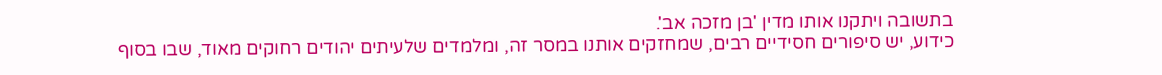בתשובה ויתקנו אותו מדין 'בן מזכה אב'.
כידוע, יש סיפורים חסידיים רבים, שמחזקים אותנו במסר זה, ומלמדים שלעיתים יהודים רחוקים מאוד, שבו בסוף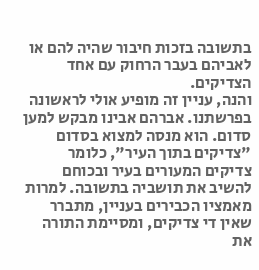בתשובה בזכות חיבור שהיה להם או לאביהם בעבר הרחוק עם אחד הצדיקים.
והנה, עניין זה מופיע אולי לראשונה בפרשתנו. אברהם אבינו מבקש למען סדום. הוא מנסה למצוא בסדום "צדיקים בתוך העיר", כלומר צדיקים המעורים בעיר ובכוחם להשיב את תושביה בתשובה. למרות מאמציו הכבירים בעניין, מתברר שאין די צדיקים, ומסיימת התורה את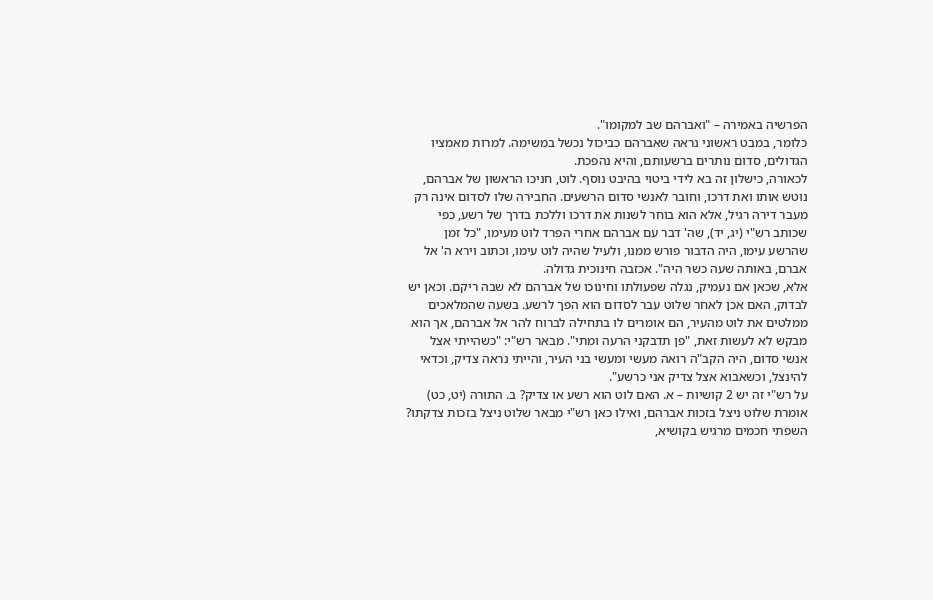הפרשיה באמירה – "ואברהם שב למקומו".
כלומר, במבט ראשוני נראה שאברהם כביכול נכשל במשימה. למרות מאמציו הגדולים, סדום נותרים ברשעותם, והיא נהפכת.
לכאורה, כישלון זה בא לידי ביטוי בהיבט נוסף. לוט, חניכו הראשון של אברהם, נוטש אותו ואת דרכו, וחובר לאנשי סדום הרשעים. החבירה שלו לסדום אינה רק מעבר דירה רגיל, אלא הוא בוחר לשנות את דרכו וללכת בדרך של רשע, כפי שכותב רש"י (יג, יד), שה' דבר עם אברהם אחרי הפרד לוט מעימו, "כל זמן שהרשע עימו, היה הדבור פורש ממנו, ולעיל שהיה לוט עימו, וכתוב וירא ה' אל אברם, באותה שעה כשר היה". אכזבה חינוכית גדולה.
אלא, שכאן אם נעמיק, נגלה שפעולתו וחינוכו של אברהם לא שבה ריקם. וכאן יש לבדוק, האם אכן לאחר שלוט עבר לסדום הוא הפך לרשע. בשעה שהמלאכים ממלטים את לוט מהעיר, הם אומרים לו בתחילה לברוח להר אל אברהם, אך הוא מבקש לא לעשות זאת, "פן תדבקני הרעה ומתי". מבאר רש"י: "כשהייתי אצל אנשי סדום, היה הקב"ה רואה מעשי ומעשי בני העיר, והייתי נראה צדיק, וכדאי להינצל, וכשאבוא אצל צדיק אני כרשע".
על רש"י זה יש 2 קושיות – א. האם לוט הוא רשע או צדיק? ב. התורה (יט, כט) אומרת שלוט ניצל בזכות אברהם, ואילו כאן רש"י מבאר שלוט ניצל בזכות צדקתו?
השפתי חכמים מרגיש בקושיא,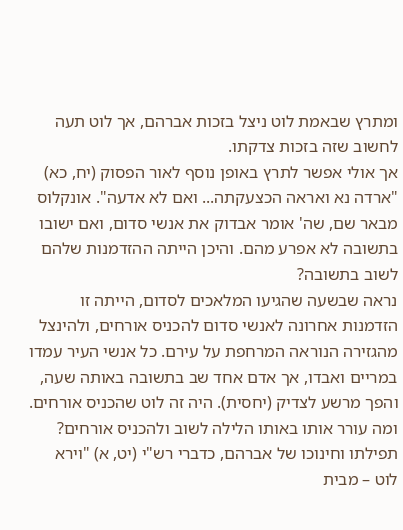ומתרץ שבאמת לוט ניצל בזכות אברהם, אך לוט תעה לחשוב שזה בזכות צדקתו.
אך אולי אפשר לתרץ באופן נוסף לאור הפסוק (יח, כא) "ארדה נא ואראה הכצעקתה... ואם לא אדעה". אונקלוס מבאר שם, שה' אומר אבדוק את אנשי סדום, ואם ישובו בתשובה לא אפרע מהם. והיכן הייתה ההזדמנות שלהם לשוב בתשובה?
נראה שבשעה שהגיעו המלאכים לסדום, הייתה זו הזדמנות אחרונה לאנשי סדום להכניס אורחים, ולהינצל מהגזירה הנוראה המרחפת על עירם. כל אנשי העיר עמדו במריים ואבדו, אך אדם אחד שב בתשובה באותה שעה, והפך מרשע לצדיק (יחסית). היה זה לוט שהכניס אורחים.
ומה עורר אותו באותו הלילה לשוב ולהכניס אורחים? תפילתו וחינוכו של אברהם, כדברי רש"י (יט, א) "וירא לוט – מבית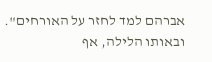אברהם למד לחזר על האורחים". ובאותו הלילה, אף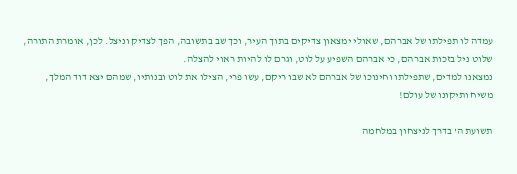עמדה לו תפילתו של אברהם, שאולי ימצאון צדיקים בתוך העיר, וכך שב בתשובה, הפך לצדיק וניצל. לכן, אומרת התורה, שלוט ניל בזכות אברהם, כי אברהם השפיע על לוט, וגרם לו להיות ראוי להצלה.
נמצאנו למדים, שתפילתו וחינוכו של אברהם לא שבו ריקם, עשו פרי, הצילו את לוט ובנותיו, שמהם יצא דוד המלך, משיח ותיקונו של עולם!

תשועת ה' בדרך לניצחון במלחמה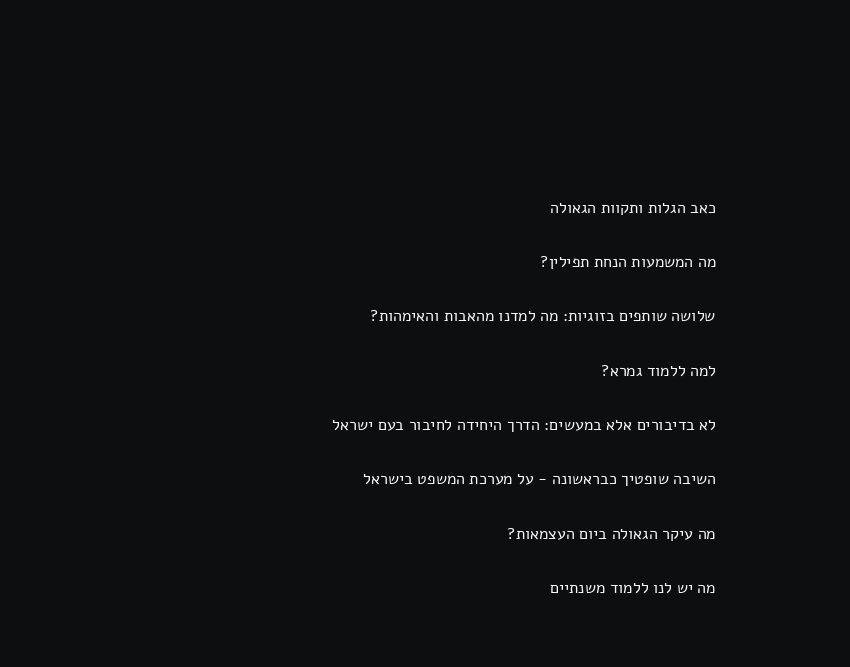כאב הגלות ותקוות הגאולה

מה המשמעות הנחת תפילין?

שלושה שותפים בזוגיות: מה למדנו מהאבות והאימהות?

למה ללמוד גמרא?

לא בדיבורים אלא במעשים: הדרך היחידה לחיבור בעם ישראל

השיבה שופטיך כבראשונה - על מערכת המשפט בישראל

מה עיקר הגאולה ביום העצמאות?

מה יש לנו ללמוד משנתיים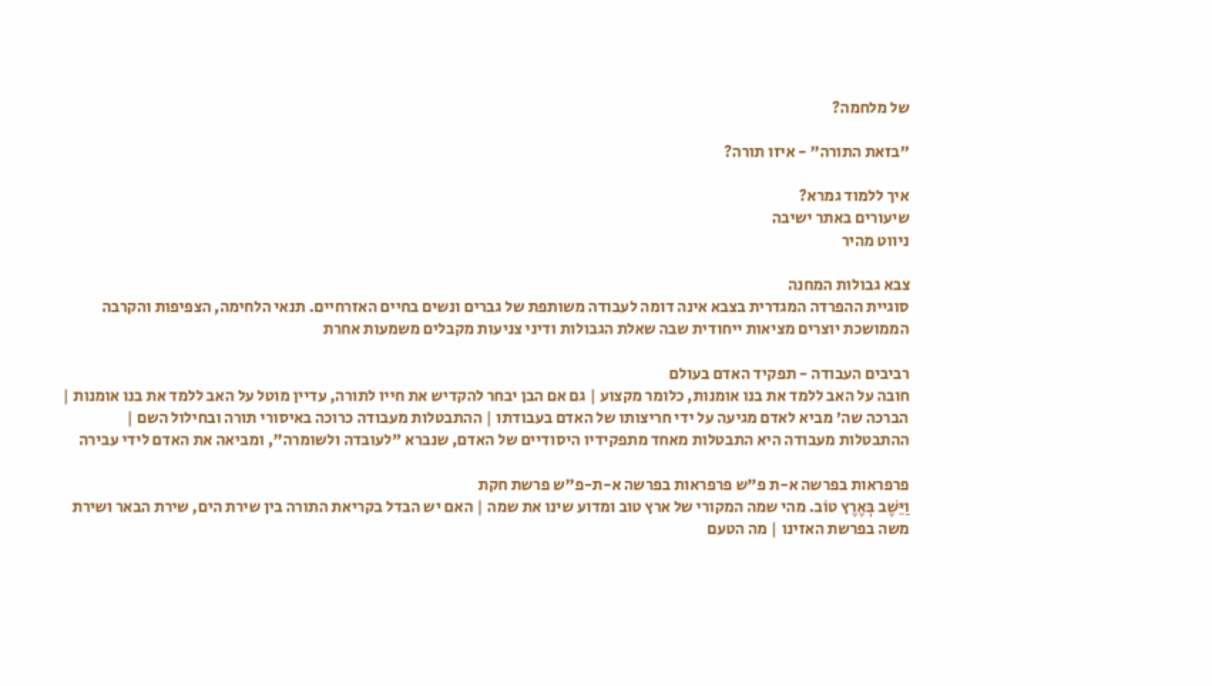של מלחמה?

"בזאת התורה" - איזו תורה?

איך ללמוד גמרא?
שיעורים באתר ישיבה
ניווט מהיר

צבא גבולות המחנה
סוגיית ההפרדה המגדרית בצבא אינה דומה לעבודה משותפת של גברים ונשים בחיים האזרחיים. תנאי הלחימה, הצפיפות והקרבה הממושכת יוצרים מציאות ייחודית שבה שאלת הגבולות ודיני צניעות מקבלים משמעות אחרת

רביבים העבודה - תפקיד האדם בעולם
חובה על האב ללמד את בנו אומנות, כלומר מקצוע | גם אם הבן יבחר להקדיש את חייו לתורה, עדיין מוטל על האב ללמד את בנו אומנות | הברכה שה' מביא לאדם מגיעה על ידי חריצותו של האדם בעבודתו | ההתבטלות מעבודה כרוכה באיסורי תורה ובחילול השם | ההתבטלות מעבודה היא התבטלות מאחד מתפקידיו היסודיים של האדם, שנברא "לעובדה ולשומרה", ומביאה את האדם לידי עבירה

פרפראות בפרשה א-ת פ"ש פרפראות בפרשה א-ת-פ"ש פרשת חקת
וַיֵּשֶׁב בְּאֶרֶץ טוֹב. מהי שמה המקורי של ארץ טוב ומדוע שינו את שמה | האם יש הבדל בקריאת התורה בין שירת הים, שירת הבאר ושירת משה בפרשת האזינו | מה הטעם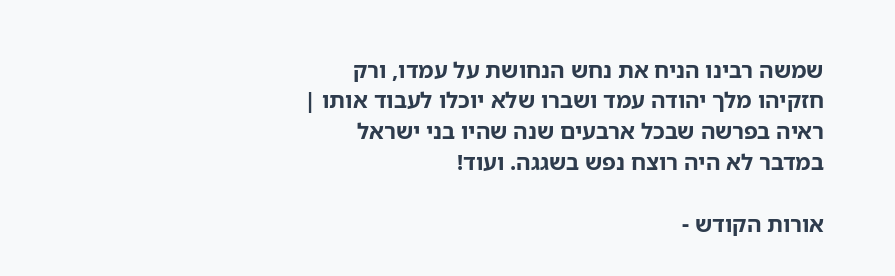שמשה רבינו הניח את נחש הנחושת על עמדו, ורק חזקיהו מלך יהודה עמד ושברו שלא יוכלו לעבוד אותו | ראיה בפרשה שבכל ארבעים שנה שהיו בני ישראל במדבר לא היה רוצח נפש בשגגה. ועוד!

אורות הקודש -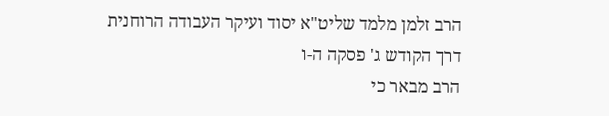הרב זלמן מלמד שליט"א יסוד ועיקר העבודה הרוחנית
דרך הקודש ג' פסקה ה-ו
הרב מבאר כי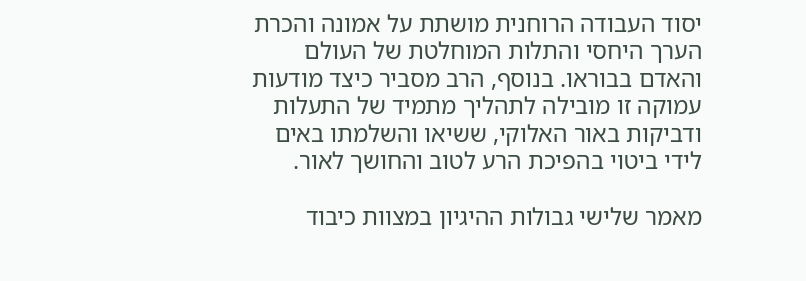יסוד העבודה הרוחנית מושתת על אמונה והכרת הערך היחסי והתלות המוחלטת של העולם והאדם בבוראו. בנוסף, הרב מסביר כיצד מודעות עמוקה זו מובילה לתהליך מתמיד של התעלות ודביקות באור האלוקי, ששיאו והשלמתו באים לידי ביטוי בהפיכת הרע לטוב והחושך לאור.

מאמר שלישי גבולות ההיגיון במצוות כיבוד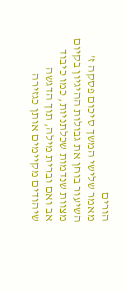הורים
מאמר שלישי המשך סיכום פסקה ז'
השיעור בוחן את גבולות ההיגיון בקיום מצוות שנדמות שכלתניות, כמו כיבוד אב ואם וברית מילה, תוך הדגשה שיהודים מקיימים אותן כגזירה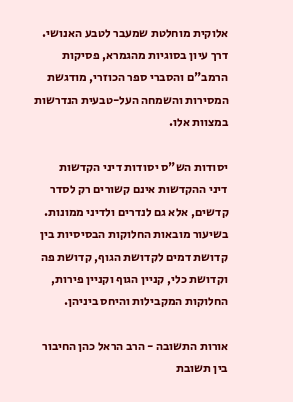אלוקית מוחלטת שמעבר לטבע האנושי. דרך עיון בסוגיות מהגמרא, פסיקות הרמב"ם והסברי ספר הכוזרי, מודגשת המסירות והשמחה העל-טבעית הנדרשות במצוות אלו.

יסודות הש"ס יסודות דיני הקדשות
דיני ההקדשות אינם קשורים רק לסדר קדשים, אלא גם לנדרים ולדיני ממונות. בשיעור מובאות החלוקות הבסיסיות בין קדושת דמים לקדושת הגוף, קדושת פה וקדושת כלי, קניין הגוף וקניין פירות, החלוקות המקבילות והיחס ביניהן.

אורות התשובה - הרב הראל כהן החיבור בין תשובת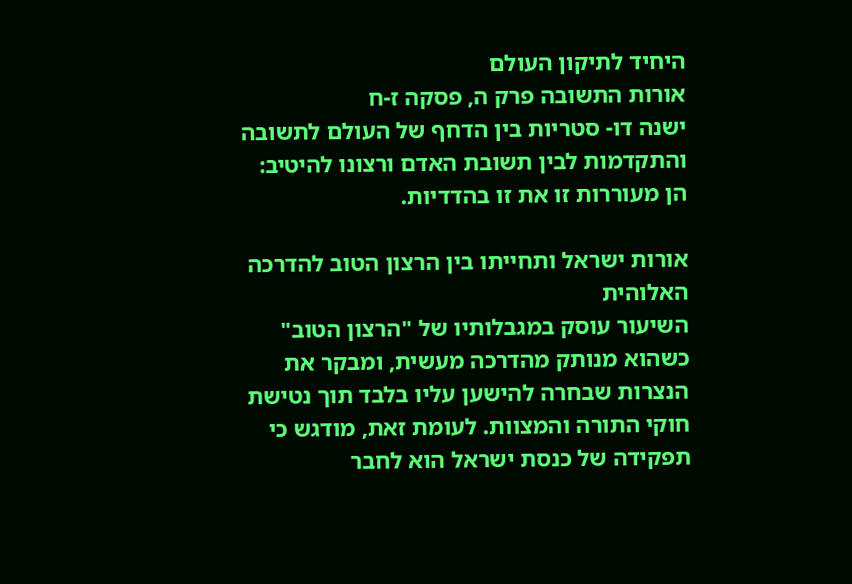היחיד לתיקון העולם
אורות התשובה פרק ה, פסקה ז-ח
ישנה דו- סטריות בין הדחף של העולם לתשובה והתקדמות לבין תשובת האדם ורצונו להיטיב: הן מעוררות זו את זו בהדדיות.

אורות ישראל ותחייתו בין הרצון הטוב להדרכה האלוהית
השיעור עוסק במגבלותיו של "הרצון הטוב" כשהוא מנותק מהדרכה מעשית, ומבקר את הנצרות שבחרה להישען עליו בלבד תוך נטישת חוקי התורה והמצוות. לעומת זאת, מודגש כי תפקידה של כנסת ישראל הוא לחבר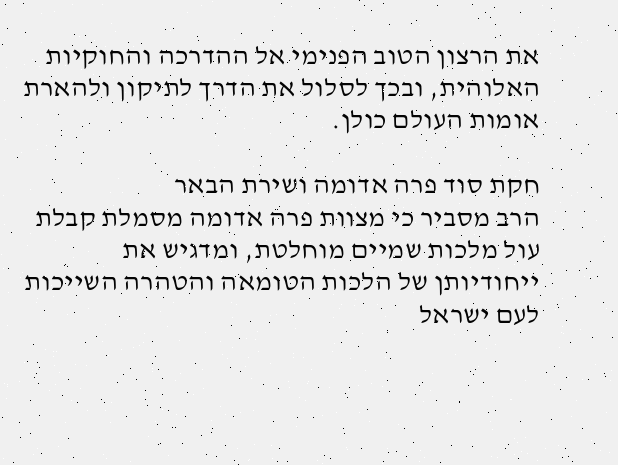את הרצון הטוב הפנימי אל ההדרכה והחוקיות האלוהית, ובכך לסלול את הדרך לתיקון ולהארת אומות העולם כולן.

חקת סוד פרה אדומה ושירת הבאר
הרב מסביר כי מצוות פרה אדומה מסמלת קבלת עול מלכות שמיים מוחלטת, ומדגיש את ייחודיותן של הלכות הטומאה והטהרה השייכות לעם ישראל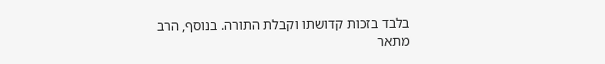בלבד בזכות קדושתו וקבלת התורה. בנוסף, הרב מתאר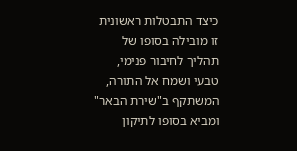כיצד התבטלות ראשונית זו מובילה בסופו של תהליך לחיבור פנימי, טבעי ושמח אל התורה, המשתקף ב"שירת הבאר" ומביא בסופו לתיקון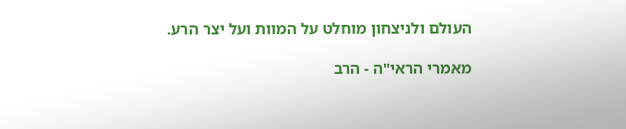העולם ולניצחון מוחלט על המוות ועל יצר הרע.

מאמרי הראי"ה - הרב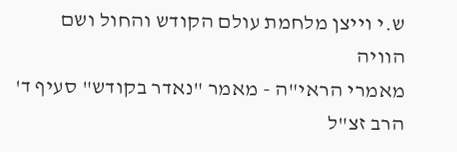ש.י וייצן מלחמת עולם הקודש והחול ושם הוויה
מאמרי הראי"ה - מאמר "נאדר בקודש" סעיף ד'
הרב זצ"ל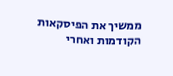ממשיך את הפיסקאות הקודמות ואחרי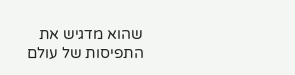שהוא מדגיש את התפיסות של עולם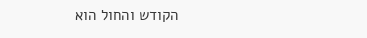הקודש והחול הוא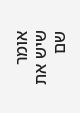אומר שיש את שם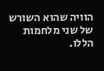הוויה שהוא השורש של שני מלחמות הללו.